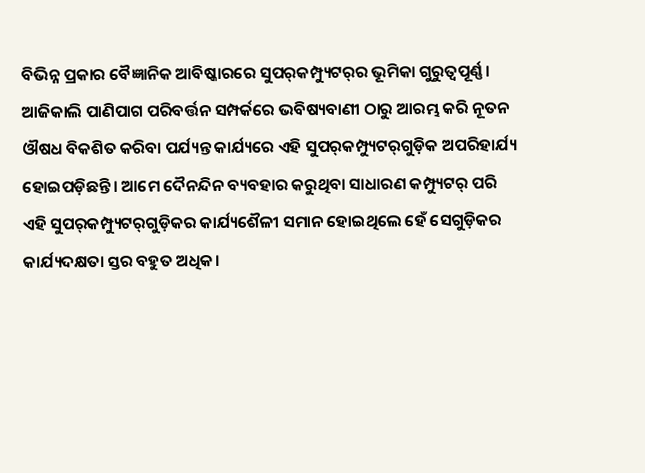ବିଭିନ୍ନ ପ୍ରକାର ବୈଜ୍ଞାନିକ ଆବିଷ୍କାରରେ ସୁପର୍‌କମ୍ପ୍ୟୁଟର୍‌ର ଭୂମିକା ଗୁରୁତ୍ବପୂର୍ଣ୍ଣ। ଆଜିକାଲି ପାଣିପାଗ ପରିବର୍ତ୍ତନ ସମ୍ପର୍କରେ ଭବିଷ୍ୟବାଣୀ ଠାରୁ ଆରମ୍ଭ କରି ନୂତନ ଔଷଧ ବିକଶିତ କରିବା ପର୍ଯ୍ୟନ୍ତ କାର୍ଯ୍ୟରେ ଏହି ସୁପର୍‌କମ୍ପ୍ୟୁଟର୍‌ଗୁଡ଼ିକ ଅପରିହାର୍ଯ୍ୟ ହୋଇପଡ଼ିଛନ୍ତି। ଆମେ ଦୈନନ୍ଦିନ ବ୍ୟବହାର କରୁଥିବା ସାଧାରଣ କମ୍ପ୍ୟୁଟର୍‌ ପରି ଏହି ସୁପର୍‌କମ୍ପ୍ୟୁଟର୍‌ଗୁଡ଼ିକର କାର୍ଯ୍ୟଶୈଳୀ ସମାନ ହୋଇଥିଲେ ହେଁ ସେଗୁଡ଼ିକର କାର୍ଯ୍ୟଦକ୍ଷତା ସ୍ତର ବହୁତ ଅଧିକ।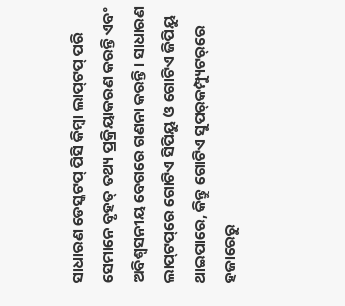ସାଧାରଣ ଡେସ୍କଟପ୍‌ ପିସି କିମ୍ବା ଲାପ୍‌ଟପ୍‌ ପରି ସେମାନେ ବୃହତ୍‌ ତଥ୍ୟ ପ୍ରକ୍ରିୟାକରଣ କରନ୍ତି ଏବଂ ଅବିଶ୍ବସନୀୟ ବେଗରେ ଗଣନା କରନ୍ତି। ସାଧାରଣ ଲାପ୍‌ଟପ୍‌ରେ ଗୋଟିଏ ସିପିୟୁ ଓ ଗୋଟିଏ ଜିପିୟୁ ଥାଇପାରେ, କିନ୍ତୁ ଗୋଟିଏ ସୁପର୍‌କମ୍ପ୍ୟୁଟର୍‌ରେ ହଜାରେରୁ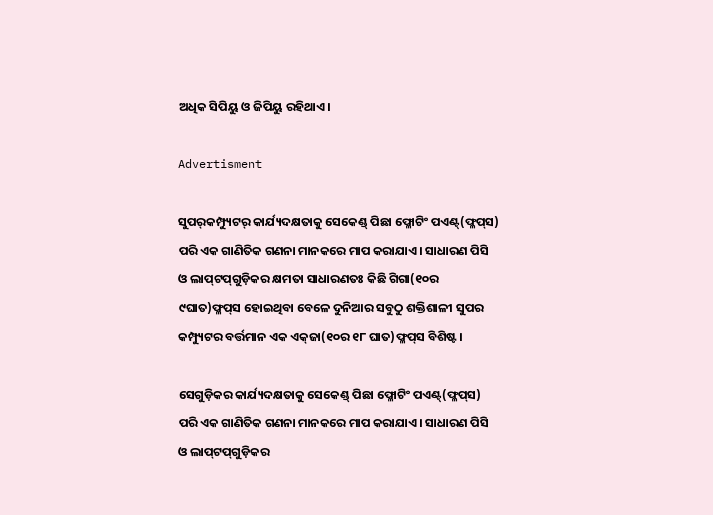ଅଧିକ ସିପିୟୁ ଓ ଜିପିୟୁ ରହିଥାଏ।

Advertisment

ସୁପର୍‌କମ୍ପ୍ୟୁଟର୍‌ କାର୍ଯ୍ୟଦକ୍ଷତାକୁ ସେକେଣ୍ଡ୍‌ ପିଛା ଫ୍ଳୋଟିଂ ପଏଣ୍ଟ୍‌(ଫ୍ଳପ୍‌ସ) ପରି ଏକ ଗାଣିତିକ ଗଣନା ମାନକରେ ମାପ କରାଯାଏ। ସାଧାରଣ ପିସି ଓ ଲାପ୍‌ଟପ୍‌ଗୁଡ଼ିକର କ୍ଷମତା ସାଧାରଣତଃ କିଛି ଗିଗା(୧୦ର ୯ଘାତ)ଫ୍ଳପ୍‌ସ ହୋଇଥିବା ବେଳେ ଦୁନିଆର ସବୁଠୁ ଶକ୍ତିଶାଳୀ ସୁପର କମ୍ପ୍ୟୁଟର ବର୍ତ୍ତମାନ ଏକ ଏକ୍‌ଜା(୧୦ର ୧୮ ଘାତ)ଫ୍ଳପ୍‌ସ ବିଶିଷ୍ଟ।

ସେଗୁଡ଼ିକର କାର୍ଯ୍ୟଦକ୍ଷତାକୁ ସେକେଣ୍ଡ୍‌ ପିଛା ଫ୍ଳୋଟିଂ ପଏଣ୍ଟ୍‌(ଫ୍ଳପ୍‌ସ) ପରି ଏକ ଗାଣିତିକ ଗଣନା ମାନକରେ ମାପ କରାଯାଏ। ସାଧାରଣ ପିସି ଓ ଲାପ୍‌ଟପ୍‌ଗୁଡ଼ିକର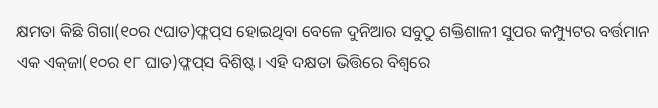କ୍ଷମତା କିଛି ଗିଗା(୧୦ର ୯ଘାତ)ଫ୍ଳପ୍‌ସ ହୋଇଥିବା ବେଳେ ଦୁନିଆର ସବୁଠୁ ଶକ୍ତିଶାଳୀ ସୁପର କମ୍ପ୍ୟୁଟର ବର୍ତ୍ତମାନ ଏକ ଏକ୍‌ଜା(୧୦ର ୧୮ ଘାତ)ଫ୍ଳପ୍‌ସ ବିଶିଷ୍ଟ। ଏହି ଦକ୍ଷତା ଭିତ୍ତିରେ ବିଶ୍ବରେ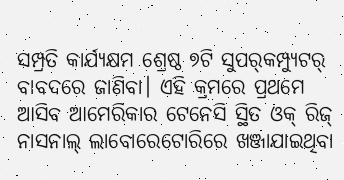ସମ୍ପ୍ରତି କାର୍ଯ୍ୟକ୍ଷମ ଶ୍ରେଷ୍ଠ ୭ଟି ସୁପର୍‌କମ୍ପ୍ୟୁଟର୍‌ ବାବଦରେ ଜାଣିବା। ଏହି କ୍ରମରେ ପ୍ରଥମେ ଆସିବ ଆମେରିକାର ଟେନେସି ସ୍ଥିତ ଓକ୍‌ ରିଜ୍‌ ନାସନାଲ୍‌ ଲାବୋରେଟୋରିରେ ଖଞ୍ଜାଯାଇଥିବା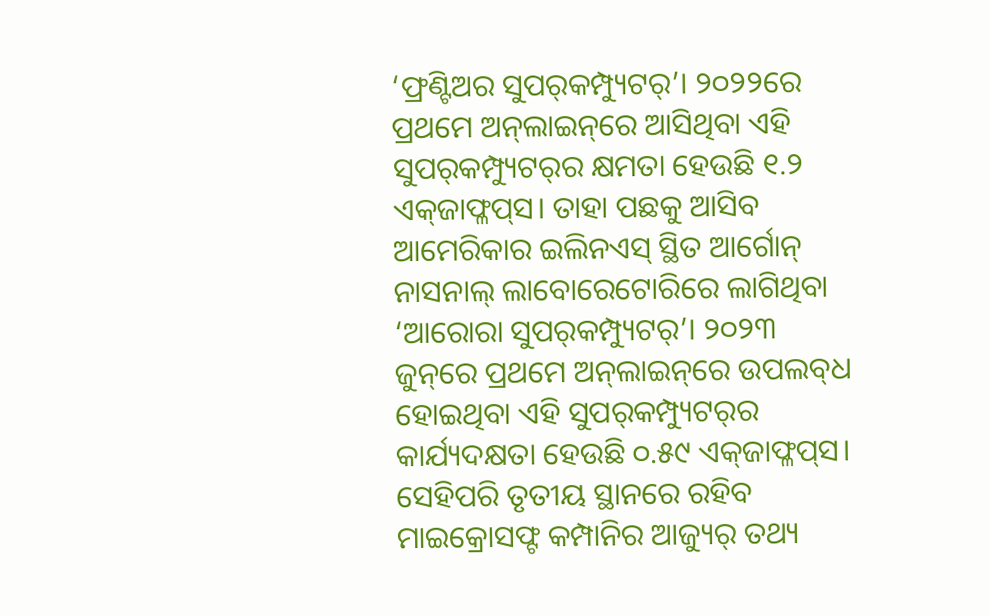‘ଫ୍ରଣ୍ଟିଅର ସୁପର୍‌କମ୍ପ୍ୟୁଟର୍‌’। ୨୦୨୨ରେ ପ୍ରଥମେ ଅନ୍‌ଲାଇନ୍‌ରେ ଆସିଥିବା ଏହି ସୁପର୍‌କମ୍ପ୍ୟୁଟର୍‌ର କ୍ଷମତା ହେଉଛି ୧.୨ ଏକ୍‌ଜାଫ୍ଳପ୍‌ସ। ତାହା ପଛକୁ ଆସିବ ଆମେରିକାର ଇଲିନଏସ୍‌ ସ୍ଥିତ ଆର୍ଗୋନ୍‌ ନାସନାଲ୍‌ ଲାବୋରେଟୋରିରେ ଲାଗିଥିବା ‘ଆରୋରା ସୁପର୍‌କମ୍ପ୍ୟୁଟର୍‌’। ୨୦୨୩ ଜୁନ୍‌ରେ ପ୍ରଥମେ ଅନ୍‌ଲାଇନ୍‌ରେ ଉପଲବ୍‌ଧ ହୋଇଥିବା ଏହି ସୁପର୍‌କମ୍ପ୍ୟୁଟର୍‌ର କାର୍ଯ୍ୟଦକ୍ଷତା ହେଉଛି ୦.୫୯ ଏକ୍‌ଜାଫ୍ଳପ୍‌ସ। ସେହିପରି ତୃତୀୟ ସ୍ଥାନରେ ରହିବ ମାଇକ୍ରୋସଫ୍ଟ କମ୍ପାନିର ଆଜ୍ୟୁର୍‌ ତଥ୍ୟ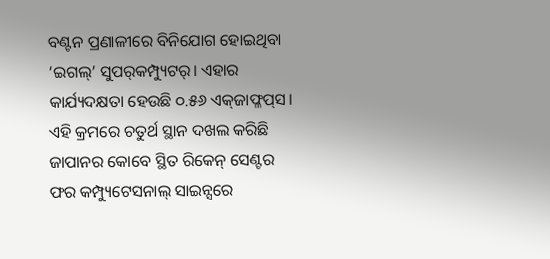ବଣ୍ଟନ ପ୍ରଣାଳୀରେ ବିନିଯୋଗ ହୋଇଥିବା ‘ଇଗଲ୍‌’ ସୁପର୍‌କମ୍ପ୍ୟୁଟର୍‌। ଏହାର କାର୍ଯ୍ୟଦକ୍ଷତା ହେଉଛି ୦.୫୬ ଏକ୍‌ଜାଫ୍ଳପ୍‌ସ। ଏହି କ୍ରମରେ ଚତୁର୍ଥ ସ୍ଥାନ ଦଖଲ କରିଛି ଜାପାନର କୋବେ ସ୍ଥିତ ରିକେନ୍‌ ସେଣ୍ଟର ଫର କମ୍ପ୍ୟୁଟେସନାଲ୍‌ ସାଇନ୍ସରେ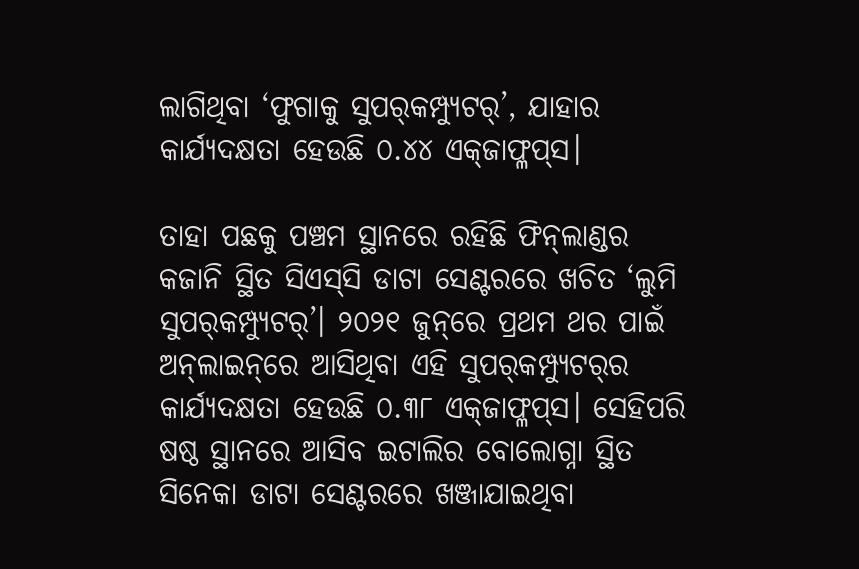ଲାଗିଥିବା ‘ଫୁଗାକୁ ସୁପର୍‌କମ୍ପ୍ୟୁଟର୍‌’, ଯାହାର କାର୍ଯ୍ୟଦକ୍ଷତା ହେଉଛି ୦.୪୪ ଏକ୍‌ଜାଫ୍ଳପ୍‌ସ।

ତାହା ପଛକୁ ପଞ୍ଚମ ସ୍ଥାନରେ ରହିଛି ଫିନ୍‌ଲାଣ୍ଡର କଜାନି ସ୍ଥିତ ସିଏସ୍‌ସି ଡାଟା ସେଣ୍ଟରରେ ଖଚିତ ‘ଲୁମି ସୁପର୍‌କମ୍ପ୍ୟୁଟର୍‌’। ୨୦୨୧ ଜୁନ୍‌ରେ ପ୍ରଥମ ଥର ପାଇଁ ଅନ୍‌ଲାଇନ୍‌ରେ ଆସିଥିବା ଏହି ସୁପର୍‌କମ୍ପ୍ୟୁଟର୍‌ର କାର୍ଯ୍ୟଦକ୍ଷତା ହେଉଛି ୦.୩୮ ଏକ୍‌ଜାଫ୍ଳପ୍‌ସ। ସେହିପରି ଷଷ୍ଠ ସ୍ଥାନରେ ଆସିବ ଇଟାଲିର ବୋଲୋଗ୍ନା ସ୍ଥିତ ସିନେକା ଡାଟା ସେଣ୍ଟରରେ ଖଞ୍ଜାଯାଇଥିବା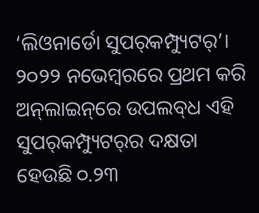‘ଲିଓନାର୍ଡୋ ସୁପର୍‌କମ୍ପ୍ୟୁଟର୍‌’। ୨୦୨୨ ନଭେମ୍ବରରେ ପ୍ରଥମ କରି ଅନ୍‌ଲାଇନ୍‌ରେ ଉପଲବ୍‌ଧ ଏହି ସୁପର୍‌କମ୍ପ୍ୟୁଟର୍‌ର ଦକ୍ଷତା ହେଉଛି ୦.୨୩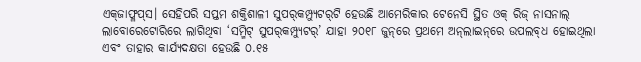ଏକ୍‌ଜାଫ୍ଳପ୍‌ସ। ସେହିପରି ସପ୍ତମ ଶକ୍ତିଶାଳୀ ସୁପର୍‌କମ୍ପ୍ୟୁଟର୍‌ଟି ହେଉଛି ଆମେରିକାର ଟେନେସି ସ୍ଥିତ ଓକ୍‌ ରିଜ୍‌ ନାସନାଲ୍‌ ଲାବୋରେଟୋରିରେ ଲାଗିଥିବା ‘ସମ୍ମିଟ୍‌ ସୁପର୍‌କମ୍ପ୍ୟୁଟର୍‌’ ଯାହା ୨୦୧୮ ଜୁନ୍‌ରେ ପ୍ରଥମେ ଅନ୍‌ଲାଇନ୍‌ରେ ଉପଲବ୍‌ଧ ହୋଇଥିଲା ଏବଂ ତାହାର କାର୍ଯ୍ୟଦକ୍ଷତା ହେଉଛି ୦.୧୫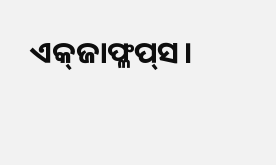ଏକ୍‌ଜାଫ୍ଳପ୍‌ସ।